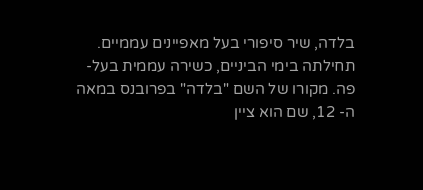בלדה, שיר סיפורי בעל מאפיינים עממיים. תחילתה בימי הביניים, כשירה עממית בעל-פה. מקורו של השם "בלדה" בפרובנס במאה ה- 12, שם הוא ציין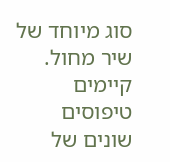סוג מיוחד של שיר מחול. קיימים טיפוסים שונים של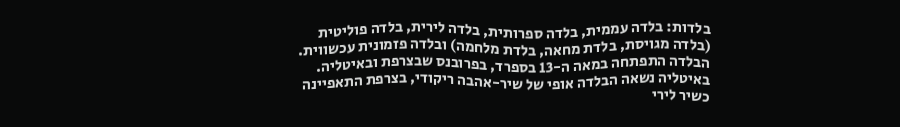בלדות: בלדה עממית, בלדה ספרותית, בלדה לירית, בלדה פוליטית (בלדה מגויסת, בלדת מחאה, בלדת מלחמה) ובלדה פזמונית עכשווית.
הבלדה התפתחה במאה ה-13 בספרד, בפרובנס שבצרפת ובאיטליה. באיטליה נשאה הבלדה אופי של שיר-אהבה ריקודי, בצרפת התאפיינה כשיר לירי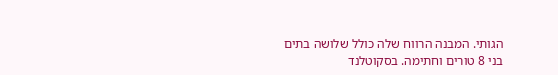הגותי. המבנה הרווח שלה כולל שלושה בתים בני 8 טורים וחתימה. בסקוטלנד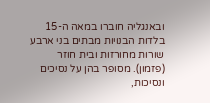ובאנגליה חוברו במאה ה-15 בלדות הבנויות מבתים בני ארבע שורות מחורזות ובית חוזר (פזמון). מסופר בהן על נסיכים ונסיכות,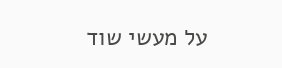על מעשי שוד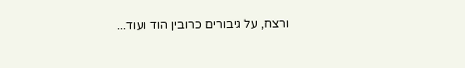ורצח, על גיבורים כרובין הוד ועוד...